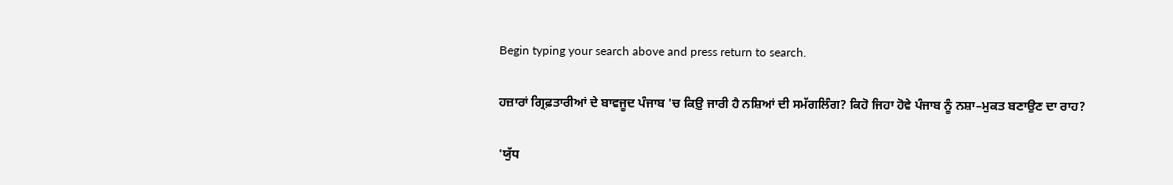Begin typing your search above and press return to search.

ਹਜ਼ਾਰਾਂ ਗ੍ਰਿਫ਼ਤਾਰੀਆਂ ਦੇ ਬਾਵਜੂਦ ਪੰਜਾਬ 'ਚ ਕਿਉ਼ ਜਾਰੀ ਹੈ ਨਸ਼ਿਆਂ ਦੀ ਸਮੱਗਲਿੰਗ? ਕਿਹੋ ਜਿਹਾ ਹੋਵੇ ਪੰਜਾਬ ਨੂੰ ਨਸ਼ਾ–ਮੁਕਤ ਬਣਾਉਣ ਦਾ ਰਾਹ?

'ਯੁੱਧ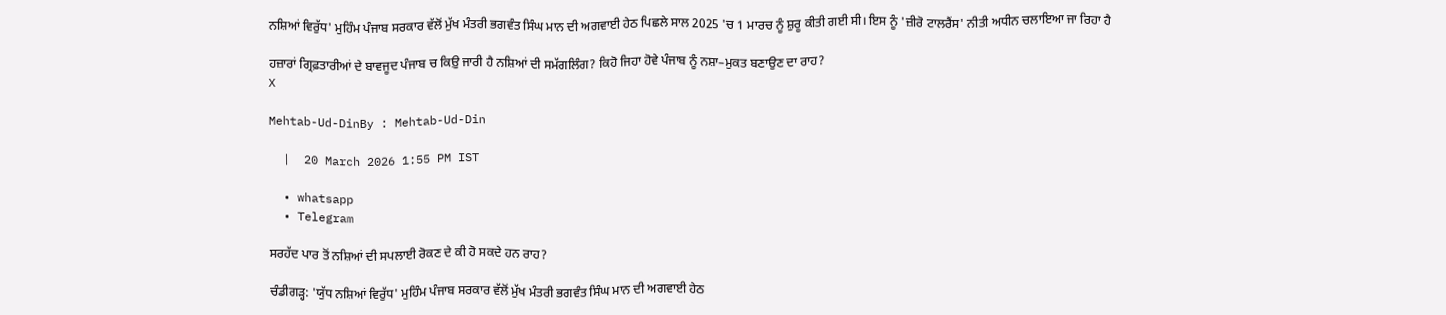ਨਸ਼ਿਆਂ ਵਿਰੁੱਧ' ਮੁਹਿੰਮ ਪੰਜਾਬ ਸਰਕਾਰ ਵੱਲੋਂ ਮੁੱਖ ਮੰਤਰੀ ਭਗਵੰਤ ਸਿੰਘ ਮਾਨ ਦੀ ਅਗਵਾਈ ਹੇਠ ਪਿਛਲੇ ਸਾਲ 2025 'ਚ 1 ਮਾਰਚ ਨੂੰ ਸ਼ੁਰੂ ਕੀਤੀ ਗਈ ਸੀ। ਇਸ ਨੂੰ 'ਜ਼ੀਰੋ ਟਾਲਰੈਂਸ' ਨੀਤੀ ਅਧੀਨ ਚਲਾਇਆ ਜਾ ਰਿਹਾ ਹੈ

ਹਜ਼ਾਰਾਂ ਗ੍ਰਿਫ਼ਤਾਰੀਆਂ ਦੇ ਬਾਵਜੂਦ ਪੰਜਾਬ ਚ ਕਿਉ਼ ਜਾਰੀ ਹੈ ਨਸ਼ਿਆਂ ਦੀ ਸਮੱਗਲਿੰਗ? ਕਿਹੋ ਜਿਹਾ ਹੋਵੇ ਪੰਜਾਬ ਨੂੰ ਨਸ਼ਾ–ਮੁਕਤ ਬਣਾਉਣ ਦਾ ਰਾਹ?
X

Mehtab-Ud-DinBy : Mehtab-Ud-Din

  |  20 March 2026 1:55 PM IST

  • whatsapp
  • Telegram

ਸਰਹੱਦ ਪਾਰ ਤੋਂ ਨਸ਼ਿਆਂ ਦੀ ਸਪਲਾਈ ਰੋਕਣ ਦੇ ਕੀ ਹੋ ਸਕਦੇ ਹਨ ਰਾਹ?

ਚੰਡੀਗੜ੍ਹ: 'ਯੁੱਧ ਨਸ਼ਿਆਂ ਵਿਰੁੱਧ' ਮੁਹਿੰਮ ਪੰਜਾਬ ਸਰਕਾਰ ਵੱਲੋਂ ਮੁੱਖ ਮੰਤਰੀ ਭਗਵੰਤ ਸਿੰਘ ਮਾਨ ਦੀ ਅਗਵਾਈ ਹੇਠ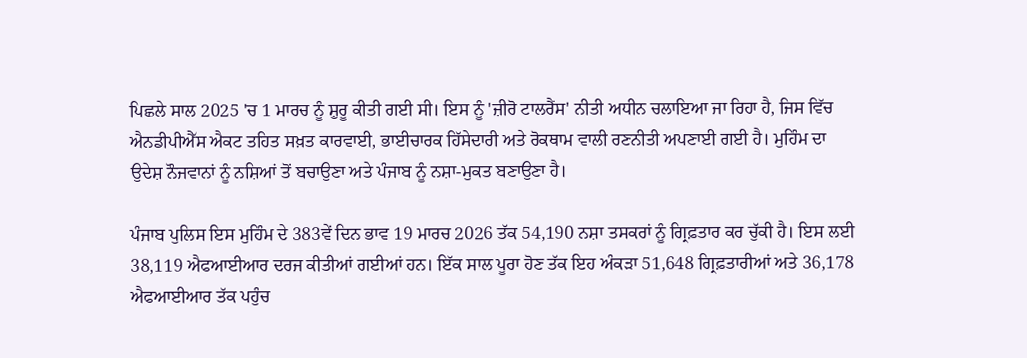ਪਿਛਲੇ ਸਾਲ 2025 'ਚ 1 ਮਾਰਚ ਨੂੰ ਸ਼ੁਰੂ ਕੀਤੀ ਗਈ ਸੀ। ਇਸ ਨੂੰ 'ਜ਼ੀਰੋ ਟਾਲਰੈਂਸ' ਨੀਤੀ ਅਧੀਨ ਚਲਾਇਆ ਜਾ ਰਿਹਾ ਹੈ, ਜਿਸ ਵਿੱਚ ਐਨਡੀਪੀਐੱਸ ਐਕਟ ਤਹਿਤ ਸਖ਼ਤ ਕਾਰਵਾਈ, ਭਾਈਚਾਰਕ ਹਿੱਸੇਦਾਰੀ ਅਤੇ ਰੋਕਥਾਮ ਵਾਲੀ ਰਣਨੀਤੀ ਅਪਣਾਈ ਗਈ ਹੈ। ਮੁਹਿੰਮ ਦਾ ਉਦੇਸ਼ ਨੌਜਵਾਨਾਂ ਨੂੰ ਨਸ਼ਿਆਂ ਤੋਂ ਬਚਾਉਣਾ ਅਤੇ ਪੰਜਾਬ ਨੂੰ ਨਸ਼ਾ-ਮੁਕਤ ਬਣਾਉਣਾ ਹੈ।

ਪੰਜਾਬ ਪੁਲਿਸ ਇਸ ਮੁਹਿੰਮ ਦੇ 383ਵੇਂ ਦਿਨ ਭਾਵ 19 ਮਾਰਚ 2026 ਤੱਕ 54,190 ਨਸ਼ਾ ਤਸਕਰਾਂ ਨੂੰ ਗ੍ਰਿਫ਼ਤਾਰ ਕਰ ਚੁੱਕੀ ਹੈ। ਇਸ ਲਈ 38,119 ਐਫਆਈਆਰ ਦਰਜ ਕੀਤੀਆਂ ਗਈਆਂ ਹਨ। ਇੱਕ ਸਾਲ ਪੂਰਾ ਹੋਣ ਤੱਕ ਇਹ ਅੰਕੜਾ 51,648 ਗ੍ਰਿਫ਼ਤਾਰੀਆਂ ਅਤੇ 36,178 ਐਫਆਈਆਰ ਤੱਕ ਪਹੁੰਚ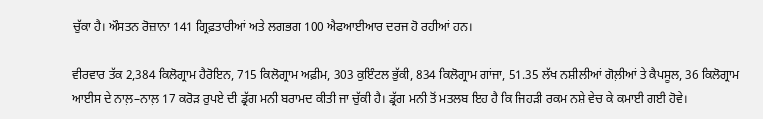ਚੁੱਕਾ ਹੈ। ਔਸਤਨ ਰੋਜ਼ਾਨਾ 141 ਗ੍ਰਿਫ਼ਤਾਰੀਆਂ ਅਤੇ ਲਗਭਗ 100 ਐਫਆਈਆਰ ਦਰਜ ਹੋ ਰਹੀਆਂ ਹਨ।

ਵੀਰਵਾਰ ਤੱਕ 2,384 ਕਿਲੋਗ੍ਰਾਮ ਹੈਰੋਇਨ, 715 ਕਿਲੋਗ੍ਰਾਮ ਅਫ਼ੀਮ, 303 ਕੁਇੰਟਲ ਭੁੱਕੀ, 834 ਕਿਲੋਗ੍ਰਾਮ ਗਾਂਜਾ, 51.35 ਲੱਖ ਨਸ਼ੀਲੀਆਂ ਗੋਲ਼ੀਆਂ ਤੇ ਕੈਪਸੂਲ, 36 ਕਿਲੋਗ੍ਰਾਮ ਆਈਸ ਦੇ ਨਾਲ਼–ਨਾਲ਼ 17 ਕਰੋੜ ਰੁਪਏ ਦੀ ਡ੍ਰੱਗ ਮਨੀ ਬਰਾਮਦ ਕੀਤੀ ਜਾ ਚੁੱਕੀ ਹੈ। ਡ੍ਰੱਗ ਮਨੀ ਤੋਂ ਮਤਲਬ ਇਹ ਹੈ ਕਿ ਜਿਹੜੀ ਰਕਮ ਨਸ਼ੇ ਵੇਚ ਕੇ ਕਮਾਈ ਗਈ ਹੋਵੇ।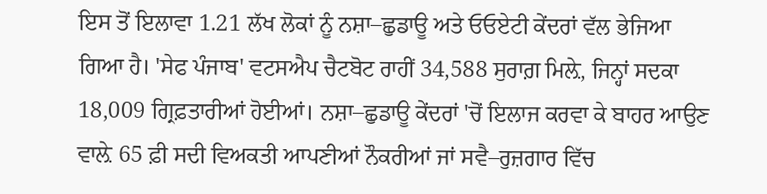ਇਸ ਤੋਂ ਇਲਾਵਾ 1.21 ਲੱਖ ਲੋਕਾਂ ਨੂੰ ਨਸ਼ਾ–ਛੁਡਾਊ ਅਤੇ ਓਓਏਟੀ ਕੇਂਦਰਾਂ ਵੱਲ ਭੇਜਿਆ ਗਿਆ ਹੈ। 'ਸੇਫ ਪੰਜਾਬ' ਵਟਸਐਪ ਚੈਟਬੋਟ ਰਾਹੀਂ 34,588 ਸੁਰਾਗ਼ ਮਿਲ਼ੇ, ਜਿਨ੍ਹਾਂ ਸਦਕਾ 18,009 ਗ੍ਰਿਫ਼ਤਾਰੀਆਂ ਹੋਈਆਂ। ਨਸ਼ਾ–ਛੁਡਾਊ ਕੇਂਦਰਾਂ 'ਚੋਂ ਇਲਾਜ ਕਰਵਾ ਕੇ ਬਾਹਰ ਆਉਣ ਵਾਲ਼ੇ 65 ਫ਼ੀ ਸਦੀ ਵਿਅਕਤੀ ਆਪਣੀਆਂ ਨੌਕਰੀਆਂ ਜਾਂ ਸਵੈ–ਰੁਜ਼ਗਾਰ ਵਿੱਚ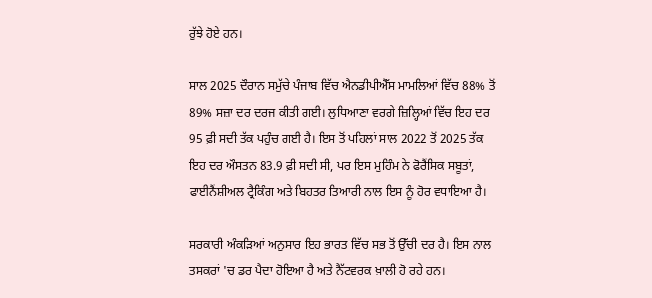ਰੁੱਝੇ ਹੋਏ ਹਨ।

ਸਾਲ 2025 ਦੌਰਾਨ ਸਮੁੱਚੇ ਪੰਜਾਬ ਵਿੱਚ ਐਨਡੀਪੀਐੱਸ ਮਾਮਲਿਆਂ ਵਿੱਚ 88% ਤੋਂ 89% ਸਜ਼ਾ ਦਰ ਦਰਜ ਕੀਤੀ ਗਈ। ਲੁਧਿਆਣਾ ਵਰਗੇ ਜ਼ਿਲ੍ਹਿਆਂ ਵਿੱਚ ਇਹ ਦਰ 95 ਫ਼ੀ ਸਦੀ ਤੱਕ ਪਹੁੰਚ ਗਈ ਹੈ। ਇਸ ਤੋਂ ਪਹਿਲਾਂ ਸਾਲ 2022 ਤੋਂ 2025 ਤੱਕ ਇਹ ਦਰ ਔਸਤਨ 83.9 ਫ਼ੀ ਸਦੀ ਸੀ, ਪਰ ਇਸ ਮੁਹਿੰਮ ਨੇ ਫੋਰੈਂਸਿਕ ਸਬੂਤਾਂ, ਫਾਈਨੈਂਸ਼ੀਅਲ ਟ੍ਰੈਕਿੰਗ ਅਤੇ ਬਿਹਤਰ ਤਿਆਰੀ ਨਾਲ ਇਸ ਨੂੰ ਹੋਰ ਵਧਾਇਆ ਹੈ।

ਸਰਕਾਰੀ ਅੰਕੜਿਆਂ ਅਨੁਸਾਰ ਇਹ ਭਾਰਤ ਵਿੱਚ ਸਭ ਤੋਂ ਉੱਚੀ ਦਰ ਹੈ। ਇਸ ਨਾਲ ਤਸਕਰਾਂ 'ਚ ਡਰ ਪੈਦਾ ਹੋਇਆ ਹੈ ਅਤੇ ਨੈੱਟਵਰਕ ਖ਼ਾਲੀ ਹੋ ਰਹੇ ਹਨ।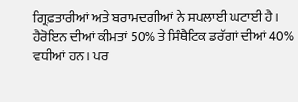ਗ੍ਰਿਫ਼ਤਾਰੀਆਂ ਅਤੇ ਬਰਾਮਦਗੀਆਂ ਨੇ ਸਪਲਾਈ ਘਟਾਈ ਹੈ। ਹੈਰੋਇਨ ਦੀਆਂ ਕੀਮਤਾਂ 50% ਤੇ ਸਿੰਥੈਟਿਕ ਡਰੱਗਾਂ ਦੀਆਂ 40% ਵਧੀਆਂ ਹਨ। ਪਰ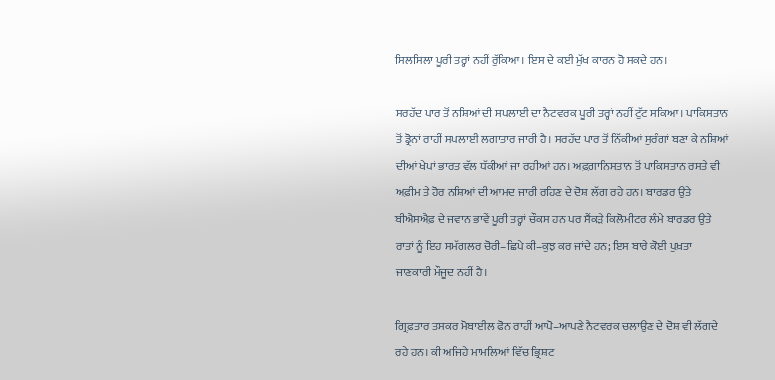ਸਿਲਸਿਲਾ ਪੂਰੀ ਤਰ੍ਹਾਂ ਨਹੀਂ ਰੁੱਕਿਆ। ਇਸ ਦੇ ਕਈ ਮੁੱਖ ਕਾਰਨ ਹੋ ਸਕਦੇ ਹਨ।

ਸਰਹੱਦ ਪਾਰ ਤੋਂ ਨਸ਼ਿਆਂ ਦੀ ਸਪਲਾਈ ਦਾ ਨੈਟਵਰਕ ਪੂਰੀ ਤਰ੍ਹਾਂ ਨਹੀਂ ਟੁੱਟ ਸਕਿਆ। ਪਾਕਿਸਤਾਨ ਤੋਂ ਡ੍ਰੋਨਾਂ ਰਾਹੀਂ ਸਪਲਾਈ ਲਗਾਤਾਰ ਜਾਰੀ ਹੈ। ਸਰਹੱਦ ਪਾਰ ਤੋਂ ਨਿੱਕੀਆਂ ਸੁਰੰਗਾਂ ਬਣਾ ਕੇ ਨਸ਼ਿਆਂ ਦੀਆਂ ਖੇਪਾਂ ਭਾਰਤ ਵੱਲ ਧੱਕੀਆਂ ਜਾ ਰਹੀਆਂ ਹਨ। ਅਫ਼ਗ਼ਾਨਿਸਤਾਨ ਤੋਂ ਪਾਕਿਸਤਾਨ ਰਸਤੇ ਵੀ ਅਫ਼ੀਮ ਤੇ ਹੋਰ ਨਸ਼ਿਆਂ ਦੀ ਆਮਦ ਜਾਰੀ ਰਹਿਣ ਦੇ ਦੋਸ਼ ਲੱਗ ਰਹੇ ਹਨ। ਬਾਰਡਰ ਉਤੇ ਬੀਐਸਐਫ਼ ਦੇ ਜਵਾਨ ਭਾਵੇਂ ਪੂਰੀ ਤਰ੍ਹਾਂ ਚੌਕਸ ਹਨ ਪਰ ਸੈਂਕੜੇ ਕਿਲੋਮੀਟਰ ਲੰਮੇ ਬਾਰਡਰ ਉਤੇ ਰਾਤਾਂ ਨੂੰ ਇਹ ਸਮੱਗਲਰ ਚੋਰੀ–ਛਿਪੇ ਕੀ–ਕੁਝ ਕਰ ਜਾਂਦੇ ਹਨ; ਇਸ ਬਾਰੇ ਕੋਈ ਪੁਖ਼ਤਾ ਜਾਣਕਾਰੀ ਮੌਜੂਦ ਨਹੀਂ ਹੈ।

ਗ੍ਰਿਫ਼ਤਾਰ ਤਸਕਰ ਮੋਬਾਈਲ ਫੋਨ ਰਾਹੀਂ ਆਪੋ–ਆਪਣੇ ਨੈਟਵਰਕ ਚਲਾਉਣ ਦੇ ਦੋਸ਼ ਵੀ ਲੱਗਦੇ ਰਹੇ ਹਨ। ਕੀ ਅਜਿਹੇ ਮਾਮਲਿਆਂ ਵਿੱਚ ਭ੍ਰਿਸ਼ਟ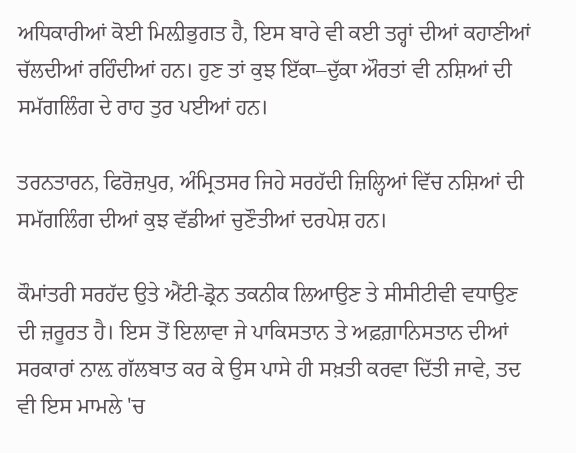ਅਧਿਕਾਰੀਆਂ ਕੋਈ ਮਿਲ਼ੀਭੁਗਤ ਹੈ, ਇਸ ਬਾਰੇ ਵੀ ਕਈ ਤਰ੍ਹਾਂ ਦੀਆਂ ਕਹਾਣੀਆਂ ਚੱਲਦੀਆਂ ਰਹਿੰਦੀਆਂ ਹਨ। ਹੁਣ ਤਾਂ ਕੁਝ ਇੱਕਾ–ਦੁੱਕਾ ਔਰਤਾਂ ਵੀ ਨਸ਼ਿਆਂ ਦੀ ਸਮੱਗਲਿੰਗ ਦੇ ਰਾਹ ਤੁਰ ਪਈਆਂ ਹਨ।

ਤਰਨਤਾਰਨ, ਫਿਰੋਜ਼ਪੁਰ, ਅੰਮ੍ਰਿਤਸਰ ਜਿਹੇ ਸਰਹੱਦੀ ਜ਼ਿਲ੍ਹਿਆਂ ਵਿੱਚ ਨਸ਼ਿਆਂ ਦੀ ਸਮੱਗਲਿੰਗ ਦੀਆਂ ਕੁਝ ਵੱਡੀਆਂ ਚੁਣੌਤੀਆਂ ਦਰਪੇਸ਼ ਹਨ।

ਕੌਮਾਂਤਰੀ ਸਰਹੱਦ ਉਤੇ ਐਂਟੀ-ਡ੍ਰੋਨ ਤਕਨੀਕ ਲਿਆਉਣ ਤੇ ਸੀਸੀਟੀਵੀ ਵਧਾਉਣ ਦੀ ਜ਼ਰੂਰਤ ਹੈ। ਇਸ ਤੋਂ ਇਲਾਵਾ ਜੇ ਪਾਕਿਸਤਾਨ ਤੇ ਅਫ਼ਗ਼ਾਨਿਸਤਾਨ ਦੀਆਂ ਸਰਕਾਰਾਂ ਨਾਲ਼ ਗੱਲਬਾਤ ਕਰ ਕੇ ਉਸ ਪਾਸੇ ਹੀ ਸਖ਼ਤੀ ਕਰਵਾ ਦਿੱਤੀ ਜਾਵੇ, ਤਦ ਵੀ ਇਸ ਮਾਮਲੇ 'ਚ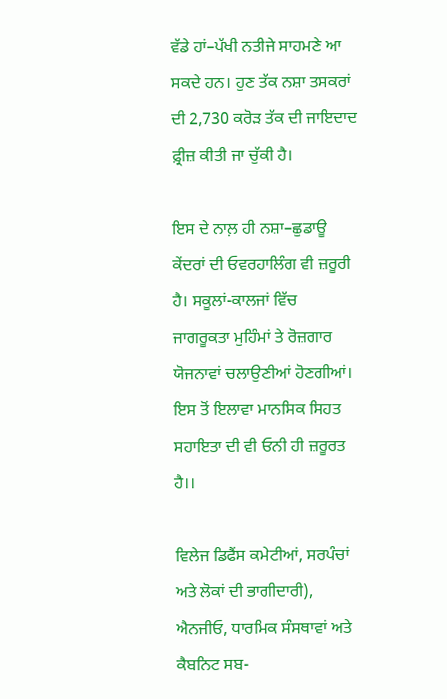ਵੱਡੇ ਹਾਂ–ਪੱਖੀ ਨਤੀਜੇ ਸਾਹਮਣੇ ਆ ਸਕਦੇ ਹਨ। ਹੁਣ ਤੱਕ ਨਸ਼ਾ ਤਸਕਰਾਂ ਦੀ 2,730 ਕਰੋੜ ਤੱਕ ਦੀ ਜਾਇਦਾਦ ਫ਼੍ਰੀਜ਼ ਕੀਤੀ ਜਾ ਚੁੱਕੀ ਹੈ।

ਇਸ ਦੇ ਨਾਲ਼ ਹੀ ਨਸ਼ਾ–ਛੁਡਾਊ ਕੇਂਦਰਾਂ ਦੀ ਓਵਰਹਾਲਿੰਗ ਵੀ ਜ਼ਰੂਰੀ ਹੈ। ਸਕੂਲਾਂ-ਕਾਲਜਾਂ ਵਿੱਚ ਜਾਗਰੂਕਤਾ ਮੁਹਿੰਮਾਂ ਤੇ ਰੋਜ਼ਗਾਰ ਯੋਜਨਾਵਾਂ ਚਲਾਉਣੀਆਂ ਹੋਣਗੀਆਂ। ਇਸ ਤੋਂ ਇਲਾਵਾ ਮਾਨਸਿਕ ਸਿਹਤ ਸਹਾਇਤਾ ਦੀ ਵੀ ਓਨੀ ਹੀ ਜ਼ਰੂਰਤ ਹੈ।।

ਵਿਲੇਜ ਡਿਫੈਂਸ ਕਮੇਟੀਆਂ, ਸਰਪੰਚਾਂ ਅਤੇ ਲੋਕਾਂ ਦੀ ਭਾਗੀਦਾਰੀ), ਐਨਜੀਓ, ਧਾਰਮਿਕ ਸੰਸਥਾਵਾਂ ਅਤੇ ਕੈਬਨਿਟ ਸਬ-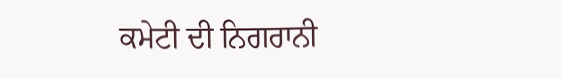ਕਮੇਟੀ ਦੀ ਨਿਗਰਾਨੀ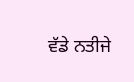ਵੱਡੇ ਨਤੀਜੇ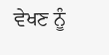ਵੇਖਣ ਨੂੰ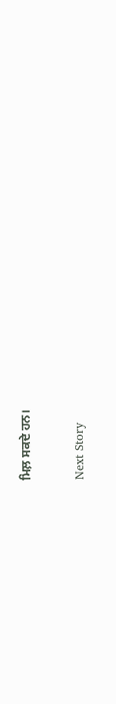ਮਿਲ਼ ਸਕਦੇ ਹਨ।

Next Story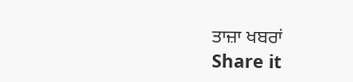ਤਾਜ਼ਾ ਖਬਰਾਂ
Share it